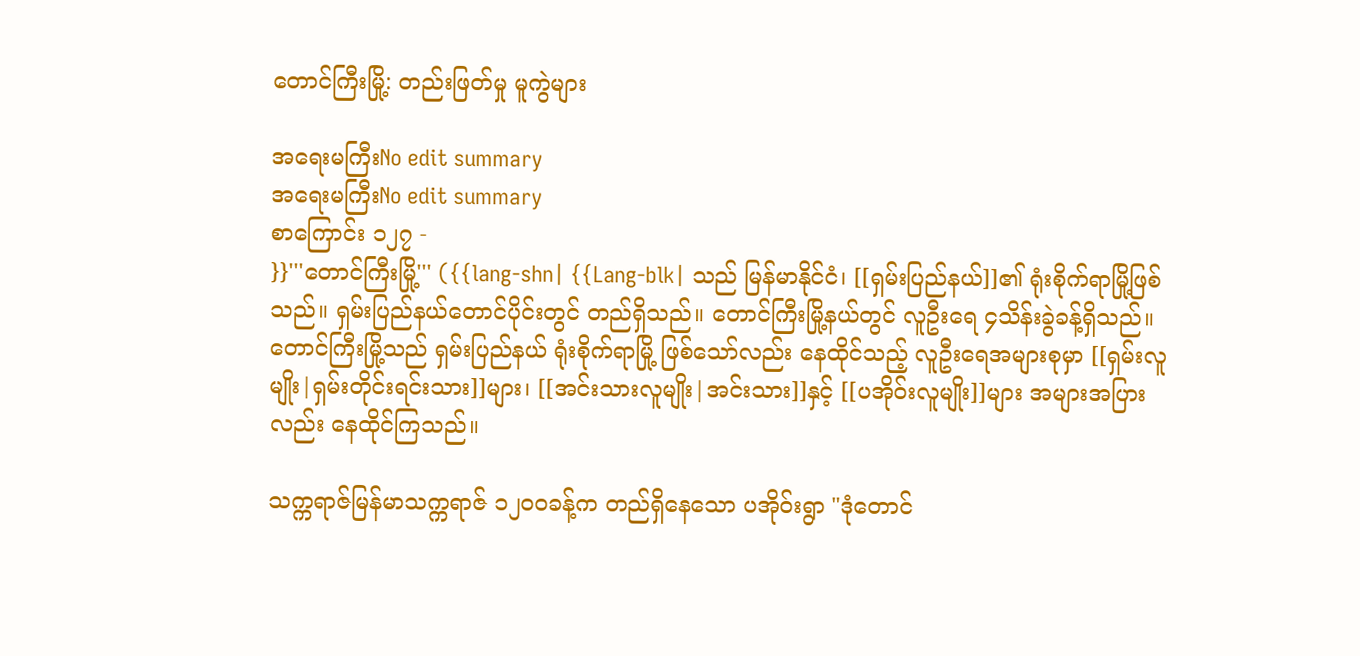တောင်ကြီးမြို့: တည်းဖြတ်မှု မူကွဲများ

အရေးမကြီးNo edit summary
အရေးမကြီးNo edit summary
စာကြောင်း ၁၂၇ -
}}'''တောင်ကြီးမြို့''' ({{lang-shn| {{Lang-blk| သည် မြန်မာနိုင်ငံ၊ [[ရှမ်းပြည်နယ်]]၏ ရုံးစိုက်ရာမြို့ဖြစ်သည်။ ရှမ်းပြည်နယ်တောင်ပိုင်းတွင် တည်ရှိသည်။ တောင်ကြီးမြို့နယ်တွင် လူဦးရေ ၄သိန်းခွဲခန့်ရှိသည်။ တောင်ကြီးမြို့သည် ရှမ်းပြည်နယ် ရုံးစိုက်ရာမြို့ ဖြစ်သော်လည်း နေထိုင်သည့် လူဦးရေအများစုမှာ [[ရှမ်းလူမျိုး|ရှမ်းတိုင်းရင်းသား]]များ၊ [[အင်းသားလူမျိုး|အင်းသား]]နှင့် [[ပအိုဝ်းလူမျိုး]]များ အများအပြားလည်း နေထိုင်ကြသည်။

သက္ကရာဇ်မြန်မာသက္ကရာဇ် ၁၂၀ဝခန့်က တည်ရှိနေသော ပအိုဝ်းရွာ "ဒုံတောင်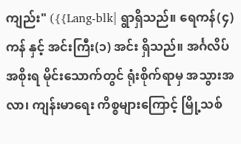ကျည်း" ({{Lang-blk| ရွာရှိသည်။ ရေကန်(၄) ကန် နှင့် အင်းကြီး(၁) အင်း ရှိသည်။ အင်္ဂလိပ်အစိုးရ မိုင်းသောက်တွင် ရုံးစိုက်ရာမှ အသွားအလာ၊ ကျန်းမာရေး ကိစ္စများကြောင့် မြို့သစ်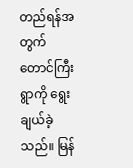တည်ရန်အတွက် တောင်ကြီးရွာကို ရွေးချယ်ခဲ့သည်။ မြန်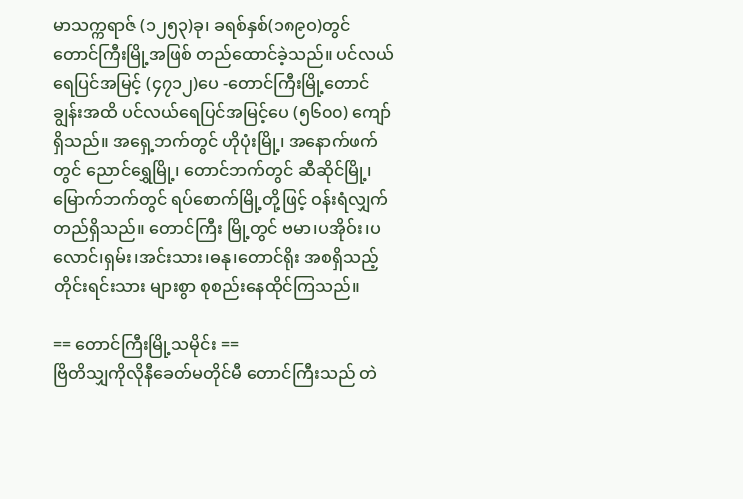မာသက္ကရာဇ် (၁၂၅၃)ခု၊ ခရစ်နှစ်(၁၈၉ဝ)တွင် တောင်ကြီးမြို့အဖြစ် တည်ထောင်ခဲ့သည်။ ပင်လယ်ရေပြင်အမြင့် (၄၇၁၂)ပေ -တောင်ကြီးမြို့တောင်ချွန်းအထိ ပင်လယ်ရေပြင်အမြင့်ပေ (၅၆၀၀) ကျော်ရှိသည်။ အရှေ့ဘက်တွင် ဟိုပုံးမြို့၊ အနောက်ဖက်တွင် ညောင်ရွှေမြို့၊ တောင်ဘက်တွင် ဆီဆိုင်မြို့၊ မြောက်ဘက်တွင် ရပ်စောက်မြို့တို့ဖြင့် ဝန်းရံလျှက်တည်ရှိသည်။ တောင်ကြီး မြို့တွင် ဗမာ၊ပအိုဝ်း၊ပလောင်၊ရှမ်း၊အင်းသား၊ဓနု၊တောင်ရိုး အစရှိသည့် တိုင်းရင်းသား များစွာ စုစည်းနေထိုင်ကြသည်။

== တောင်ကြီးမြို့သမိုင်း ==
ဗြိတိသျှကိုလိုနီခေတ်မတိုင်မီ တောင်ကြီးသည် တဲ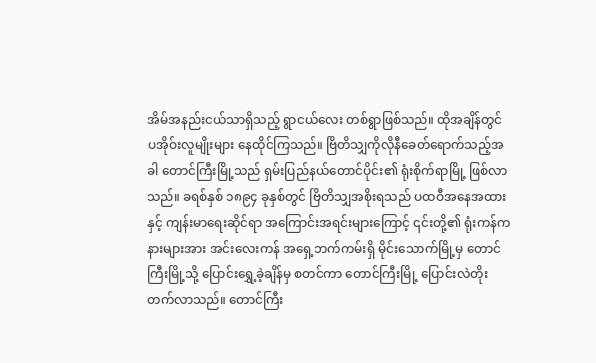အိမ်အနည်းငယ်သာရှိသည့် ရွာငယ်လေး တစ်ရွာဖြစ်သည်။ ထိုအချိန်တွင် ပအိုဝ်းလူမျိုးများ နေထိုင်ကြသည်။ ဗြိတိသျှကိုလိုနီခေတ်ရောက်သည့်အခါ တောင်ကြီးမြို့သည် ရှမ်းပြည်နယ်တောင်ပိုင်း၏ ရုံးစိုက်ရာမြို့ ဖြစ်လာသည်။ ခရစ်နှစ် ၁၈၉၄ ခုနှစ်တွင် ဗြိတိသျှအစိုးရသည် ပထဝီအနေအထားနှင့် ကျန်းမာရေးဆိုင်ရာ အကြောင်းအရင်းများကြောင့် ၎င်းတို့၏ ရုံးကန်ကနားများအား အင်းလေးကန် အရှေ့ဘက်ကမ်းရှိ မိုင်းသောက်မြို့မှ တောင်ကြီးမြို့သို့ ပြောင်းရွှေ့ခဲ့ချိန်မှ စတင်ကာ တောင်ကြီးမြို့ ပြောင်းလဲတိုးတက်လာသည်။ တောင်ကြီး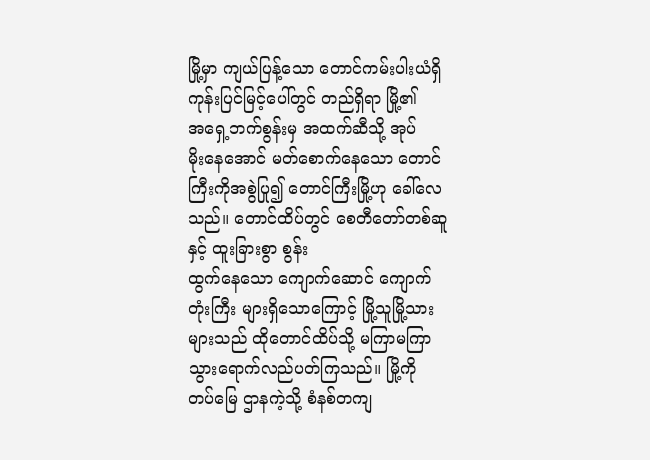မြို့မှာ ကျယ်ပြန့်‌သော ‌တောင်ကမ်းပါးယံရှိ ကုန်းပြင်မြင့်‌ပေါ်တွင် တည်ရှိရာ မြို့၏အ‌ရှေ့ဘက်စွန်းမှ အထက်ဆီသို့ အုပ်မိုး‌နေအောင် မတ်‌စောက်‌နေ‌သော ‌တောင်ကြီးကိုအစွဲပြု၍ ‌တောင်ကြီးမြို့ဟု ‌ခေါ်‌လေသည်။ ‌တောင်ထိပ်တွင် ‌စေတီ‌တော်တစ်ဆူနှင့် ထူးခြားစွာ စွန်းထွက်‌နေ‌သော ‌ကျောက်‌ဆောင် ‌ကျောက်တုံးကြီး များရှိ‌သော‌ကြောင့် မြို့သူမြို့သားများသည် ထို‌တောင်ထိပ်သို့ မကြာမကြာ သွား‌ရောက်လည်ပတ်ကြသည်။ မြို့ကို တပ်‌မြေ ဌာနကဲ့သို့ စံနစ်တကျ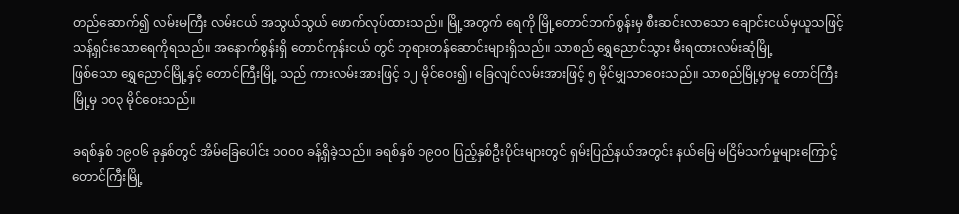တည်‌ဆောက်၍ လမ်းမကြီး လမ်းငယ် အသွယ်သွယ် ‌ဖောက်လုပ်ထားသည်။ မြို့အတွက် ‌ရေကို မြို့‌တောင်ဘက်စွန်းမှ စီးဆင်းလာ‌သော ‌ချောင်းငယ်မှယူသဖြင့် သန့်ရှင်း‌သော‌ရေကိုရသည်။ အ‌နောက်စွန်းရှိ ‌တောင်ကုန်းငယ် တွင် ဘုရားတန်‌ဆောင်းများရှိသည်။ သာစည် ‌ရွှေ‌ညောင်သွား မီးရထားလမ်းဆုံမြို့ဖြစ်‌သော ‌ရွှေ‌ညောင်မြို့နှင့် ‌တောင်ကြီးမြို့ သည် ကားလမ်းအားဖြင့် ၁၂ မိုင်‌ဝေး၍၊ ‌ခြေလျင်လမ်းအားဖြင့် ၅ မိုင်မျှသာ‌ဝေးသည်။ သာစည်မြို့မှာမူ ‌တောင်ကြီးမြို့မှ ၁၀၃ မိုင်‌ဝေးသည်။

ခရစ်နှစ် ၁၉၀၆ ခုနှစ်တွင် အိမ်ခြေပေါင်း ၁၀၀၀ ခန့်ရှိခဲ့သည်။ ခရစ်နှစ် ၁၉၀၀ ပြည့်နှစ်ဦးပိုင်းများတွင် ရှမ်းပြည်နယ်အတွင်း နယ်မြေ မငြိမ်သက်မှုများကြောင့် တောင်ကြီးမြို့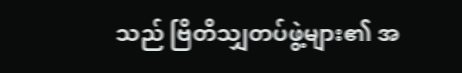သည် ဗြိတိသျှတပ်ဖွဲ့များ၏ အ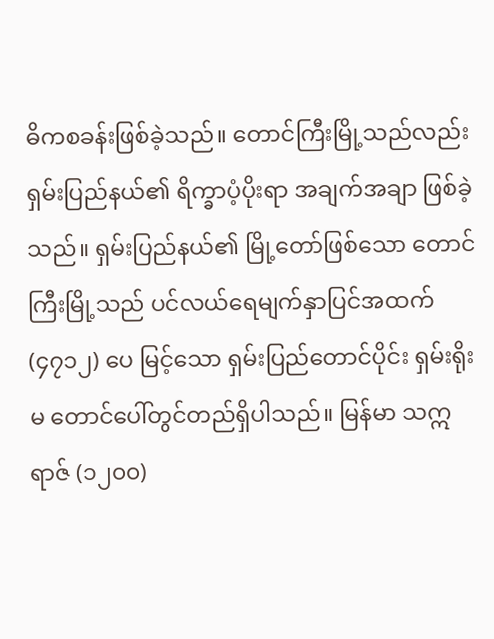ဓိကစခန်းဖြစ်ခဲ့သည်။ တောင်ကြီးမြို့သည်လည်း ရှမ်းပြည်နယ်၏ ရိက္ခာပံ့ပိုးရာ အချက်အချာ ဖြစ်ခဲ့သည်။ ရှမ်းပြည်နယ်၏ မြို့တော်ဖြစ်သော တောင်ကြီးမြို့သည် ပင်လယ်ရေမျက်နှာပြင်အထက် (၄၇၁၂) ပေ မြင့်သော ရှမ်းပြည်တောင်ပိုင်း ရှမ်းရိုးမ တောင်ပေါ်တွင်တည်ရှိပါသည်။ မြန်မာ သဣရာဇ် (၁၂၀၀)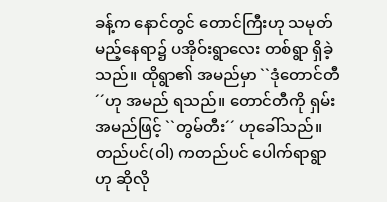ခန့်က နောင်တွင် တောင်ကြီးဟု သမုတ်မည့်နေရာ၌ ပအိုဝ်းရွာလေး တစ်ရွာ ရှိခဲ့သည်။ ထိုရွာ၏ အမည်မှာ ``ဒုံတောင်တီ´´ဟု အမည် ရသည်။ တောင်တီကို ရှမ်းအမည်ဖြင့် ``တွမ်တီး´´ ဟုခေါ်သည်။ တည်ပင်(ဝါ) ကတည်ပင် ပေါက်ရာရွာဟု ဆိုလို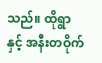သည်။ ထိုရွာနှင့် အနီးတဝိုက်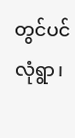တွင်ပင်လုံရွာ၊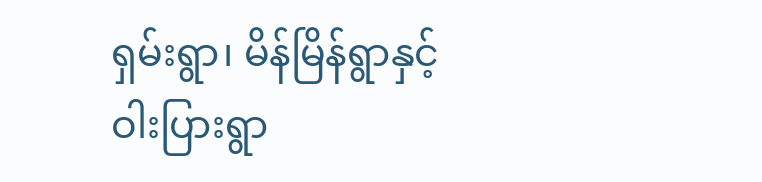ရှမ်းရွာ၊ မိန်မြိန်ရွာနှင့် ဝါးပြားရွာ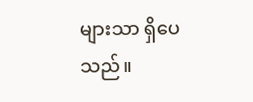များသာ ရှိပေသည်။